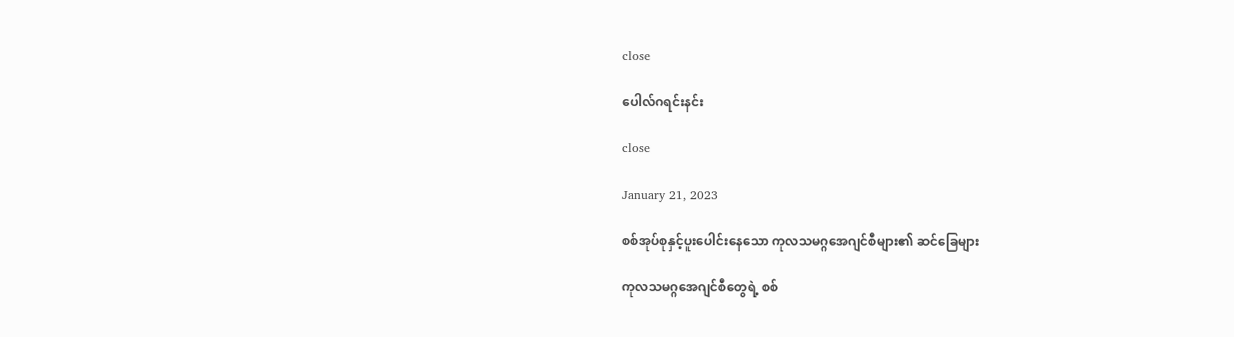close

ပေါလ်ဂရင်းနင်း

close

January 21, 2023

စစ်အုပ်စုနှင့်ပူးပေါင်းနေသော ကုလသမဂ္ဂအေဂျင်စီများ၏ ဆင်ခြေများ

ကုလသမဂ္ဂအေဂျင်စီတွေရဲ့ စစ်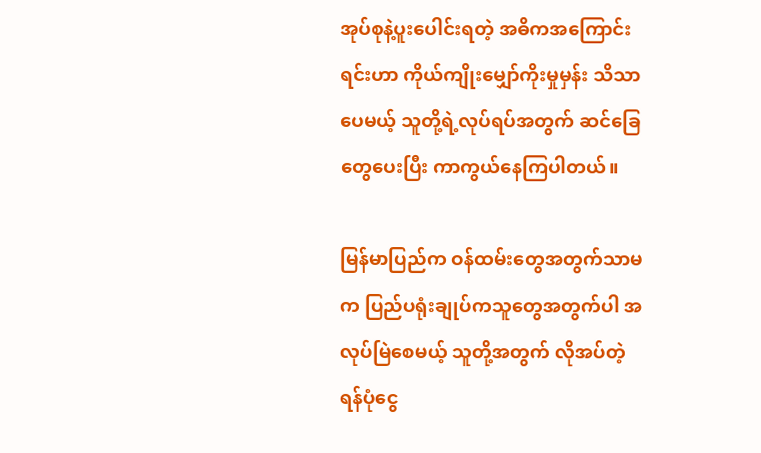အုပ်စုနဲ့ပူးပေါင်းရတဲ့ အဓိကအကြောင်းရင်းဟာ ကိုယ်ကျိုးမျှော်ကိုးမှုမှန်း သိသာပေမယ့် သူတို့ရဲ့လုပ်ရပ်အတွက် ဆင်ခြေတွေပေးပြီး ကာကွယ်နေကြပါတယ်။

မြန်မာပြည်က ဝန်ထမ်းတွေအတွက်သာမက ပြည်ပရုံးချုပ်ကသူတွေအတွက်ပါ အလုပ်မြဲစေမယ့် သူတို့အတွက် လိုအပ်တဲ့ ရန်ပုံငွေ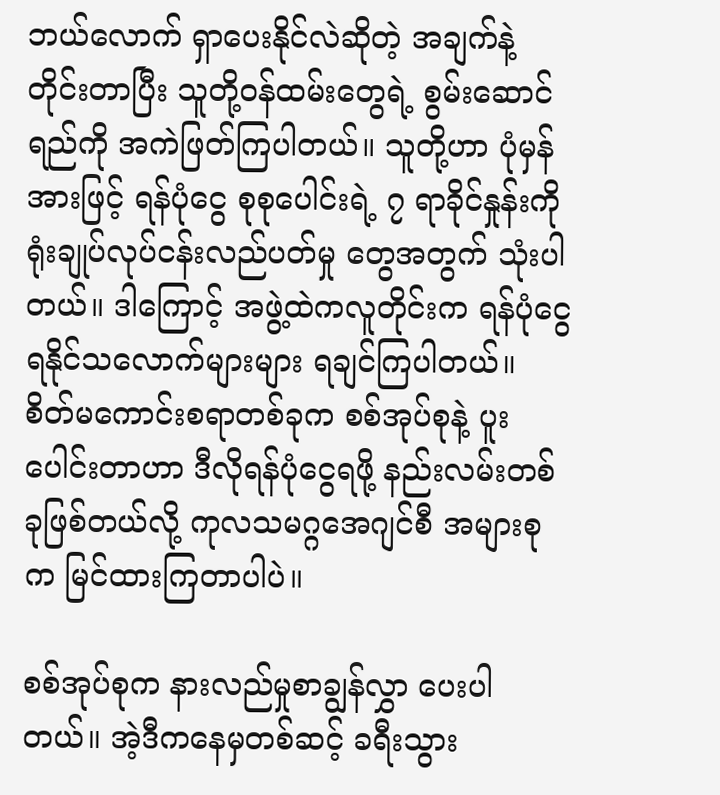ဘယ်လောက် ရှာပေးနိုင်လဲဆိုတဲ့ အချက်နဲ့တိုင်းတာပြီး သူတို့ဝန်ထမ်းတွေရဲ့ စွမ်းဆောင်ရည်ကို အကဲဖြတ်ကြပါတယ်။ သူတို့ဟာ ပုံမှန်အားဖြင့် ရန်ပုံငွေ စုစုပေါင်းရဲ့ ၇ ရာခိုင်နှုန်းကို ရုံးချုပ်လုပ်ငန်းလည်ပတ်မှု တွေအတွက် သုံးပါတယ်။ ဒါကြောင့် အဖွဲ့ထဲကလူတိုင်းက ရန်ပုံငွေ ရနိုင်သလောက်များများ ရချင်ကြပါတယ်။ စိတ်မကောင်းစရာတစ်ခုက စစ်အုပ်စုနဲ့ ပူးပေါင်းတာဟာ ဒီလိုရန်ပုံငွေရဖို့ နည်းလမ်းတစ်ခုဖြစ်တယ်လို့ ကုလသမဂ္ဂအေဂျင်စီ အများစုက မြင်ထားကြတာပါပဲ။

စစ်အုပ်စုက နားလည်မှုစာချွန်လွှာ ပေးပါတယ်။ အဲ့ဒီကနေမှတစ်ဆင့် ခရီးသွား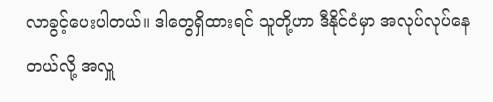လာခွင့်ပေးပါတယ်။ ဒါတွေရှိထားရင် သူတို့ဟာ ဒီနိုင်ငံမှာ အလုပ်လုပ်နေတယ်လို့ အလှူ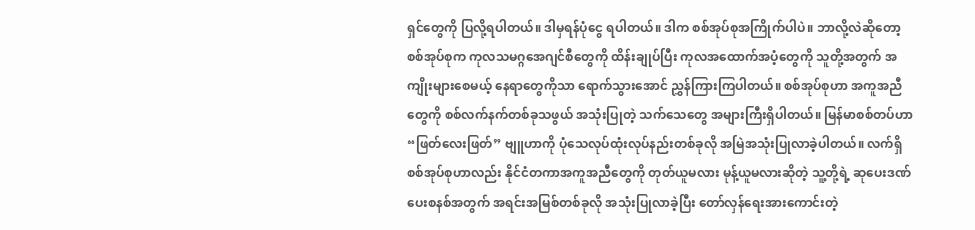ရှင်တွေကို ပြလို့ရပါတယ်။ ဒါမှရန်ပုံငွေ ရပါတယ်။ ဒါက စစ်အုပ်စုအကြိုက်ပါပဲ။ ဘာလို့လဲဆိုတော့ စစ်အုပ်စုက ကုလသမဂ္ဂအေဂျင်စီတွေကို ထိန်းချုပ်ပြီး ကုလအထောက်အပံ့တွေကို သူတို့အတွက် အကျိုးများစေမယ့် နေရာတွေကိုသာ ရောက်သွားအောင် ညွှန်ကြားကြပါတယ်။ စစ်အုပ်စုဟာ အကူအညီတွေကို စစ်လက်နက်တစ်ခုသဖွယ် အသုံးပြုတဲ့ သက်သေတွေ အများကြီးရှိပါတယ်။ မြန်မာစစ်တပ်ဟာ “ဖြတ်လေးဖြတ်” ဗျူဟာကို ပုံသေလုပ်ထုံးလုပ်နည်းတစ်ခုလို အမြဲအသုံးပြုလာခဲ့ပါတယ်။ လက်ရှိစစ်အုပ်စုဟာလည်း နိုင်ငံတကာအကူအညီတွေကို တုတ်ယူမလား မုန့်ယူမလားဆိုတဲ့ သူ့တို့ရဲ့ ဆုပေးဒဏ်ပေးစနစ်အတွက် အရင်းအမြစ်တစ်ခုလို အသုံးပြုလာခဲ့ပြီး တော်လှန်ရေးအားကောင်းတဲ့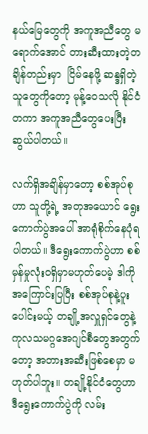နယ်မြေတွေကို အကူအညီတွေ မရောက်အောင် တားဆီးထားတဲ့တချိန်တည်းမှာ  ငြိမ်နေဖို့ ဆန္ဒရှိတဲ့သူတွေကိုတော့ မုန့်ဝေသလို နိုင်ငံတကာ အကူအညီတွေပေးပြီးဆွယ်ပါတယ်။

လက်ရှိအချိန်မှာတော့ စစ်အုပ်စုဟာ သူတို့ရဲ့ အတုအယောင် ရွေးကောက်ပွဲအပေါ် အာရုံစိုက်နေပုံရပါတယ်။ ဒီရွေးကောက်ပွဲဟာ စစ်မှန်မှုလုံးဝရှိမှာမဟုတ်ပေမဲ့ ဒါကိုအကြောင်းပြပြီး စစ်အုပ်စုနဲ့ပူးပေါင်းမယ့် တချို့အလှူရှင်တွေနဲ့ ကုလသမဂ္ဂအေဂျင်စီတွေအတွက်တော့ အတားအဆီးဖြစ်စေမှာ မဟုတ်ပါဘူး။ တချို့နိုင်ငံတွေဟာ ဒီရွေးကောက်ပွဲကို လမ်း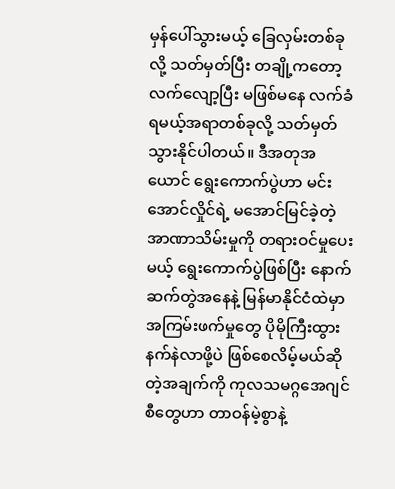မှန်ပေါ်သွားမယ့် ခြေလှမ်းတစ်ခုလို့ သတ်မှတ်ပြီး တချို့ကတော့ လက်လျော့ပြီး မဖြစ်မနေ လက်ခံရမယ့်အရာတစ်ခုလို့ သတ်မှတ်သွားနိုင်ပါတယ်။ ဒီအတုအယောင် ရွေးကောက်ပွဲဟာ မင်းအောင်လှိုင်ရဲ့ မအောင်မြင်ခဲ့တဲ့ အာဏာသိမ်းမှုကို တရားဝင်မှုပေးမယ့် ရွေးကောက်ပွဲဖြစ်ပြီး နောက်ဆက်တွဲအနေနဲ့ မြန်မာနိုင်ငံထဲမှာ အကြမ်းဖက်မှုတွေ ပိုမိုကြီးထွား နက်နဲလာဖို့ပဲ ဖြစ်စေလိမ့်မယ်ဆိုတဲ့အချက်ကို ကုလသမဂ္ဂအေဂျင်စီတွေဟာ တာဝန်မဲ့စွာနဲ့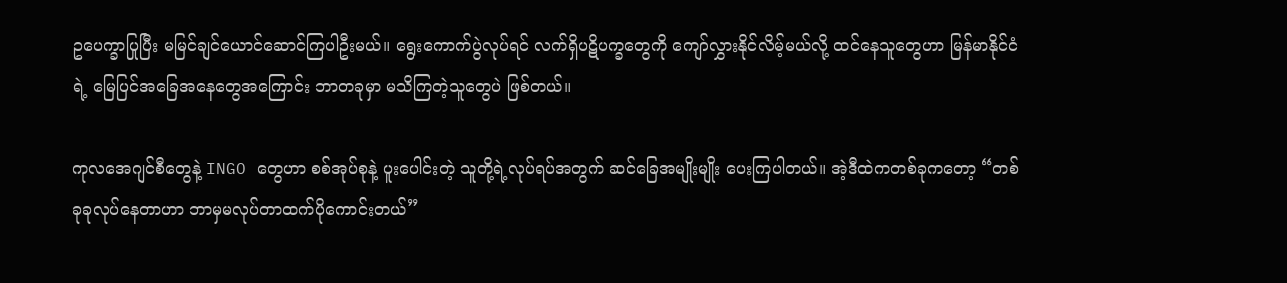ဥပေက္ခာပြုပြီး မမြင်ချင်ယောင်ဆောင်ကြပါဦးမယ်။ ရွေးကောက်ပွဲလုပ်ရင် လက်ရှိပဋိပက္ခတွေကို ကျော်လွှားနိုင်လိမ့်မယ်လို့ ထင်နေသူတွေဟာ မြန်မာနိုင်ငံရဲ့ မြေပြင်အခြေအနေတွေအကြောင်း ဘာတခုမှာ မသိကြတဲ့သူတွေပဲ ဖြစ်တယ်။

ကုလအေဂျင်စီတွေနဲ့ INGO တွေဟာ စစ်အုပ်စုနဲ့ ပူးပေါင်းတဲ့ သူတို့ရဲ့လုပ်ရပ်အတွက် ဆင်ခြေအမျိုးမျိုး ပေးကြပါတယ်။ အဲ့ဒီထဲကတစ်ခုကတော့ “တစ်ခုခုလုပ်နေတာဟာ ဘာမှမလုပ်တာထက်ပိုကောင်းတယ်”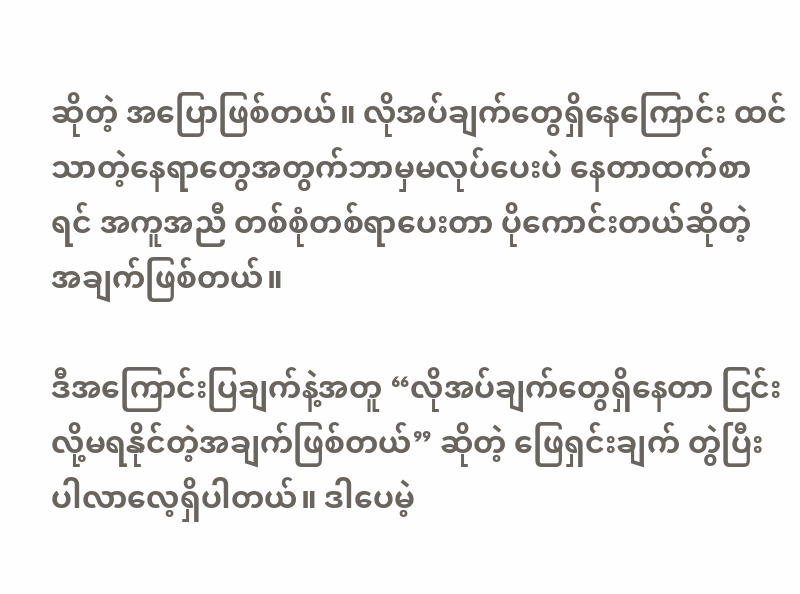ဆိုတဲ့ အပြောဖြစ်တယ်။ လိုအပ်ချက်တွေရှိနေကြောင်း ထင်သာတဲ့နေရာတွေအတွက်ဘာမှမလုပ်ပေးပဲ နေတာထက်စာရင် အကူအညီ တစ်စုံတစ်ရာပေးတာ ပိုကောင်းတယ်ဆိုတဲ့ အချက်ဖြစ်တယ်။

ဒီအကြောင်းပြချက်နဲ့အတူ “လိုအပ်ချက်တွေရှိနေတာ ငြင်းလို့မရနိုင်တဲ့အချက်ဖြစ်တယ်” ဆိုတဲ့ ဖြေရှင်းချက် တွဲပြီးပါလာလေ့ရှိပါတယ်။ ဒါပေမဲ့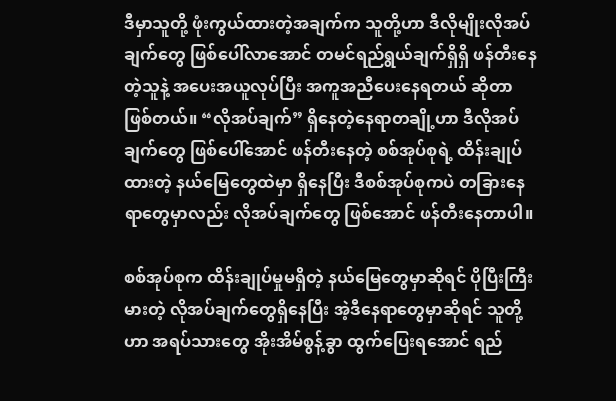ဒီမှာသူတို့ ဖုံးကွယ်ထားတဲ့အချက်က သူတို့ဟာ ဒီလိုမျိုးလိုအပ်ချက်တွေ ဖြစ်ပေါ်လာအောင် တမင်ရည်ရွယ်ချက်ရှိရှိ ဖန်တီးနေတဲ့သူနဲ့ အပေးအယူလုပ်ပြီး အကူအညီပေးနေရတယ် ဆိုတာဖြစ်တယ်။ “လိုအပ်ချက်” ရှိနေတဲ့နေရာတချို့ဟာ ဒီလိုအပ်ချက်တွေ ဖြစ်ပေါ်အောင် ဖန်တီးနေတဲ့ စစ်အုပ်စုရဲ့ ထိန်းချုပ်ထားတဲ့ နယ်မြေတွေထဲမှာ ရှိနေပြီး ဒီစစ်အုပ်စုကပဲ တခြားနေရာတွေမှာလည်း လိုအပ်ချက်တွေ ဖြစ်အောင် ဖန်တီးနေတာပါ။

စစ်အုပ်စုက ထိန်းချုပ်မှုမရှိတဲ့ နယ်မြေတွေမှာဆိုရင် ပိုပြီးကြီးမားတဲ့ လိုအပ်ချက်တွေရှိနေပြီး အဲ့ဒီနေရာတွေမှာဆိုရင် သူတို့ဟာ အရပ်သားတွေ အိုးအိမ်စွန့်ခွာ ထွက်ပြေးရအောင် ရည်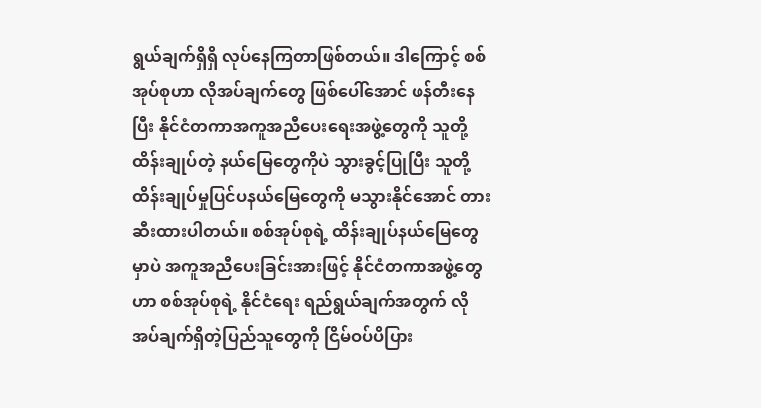ရွယ်ချက်ရှိရှိ လုပ်နေကြတာဖြစ်တယ်။ ဒါကြောင့် စစ်အုပ်စုဟာ လိုအပ်ချက်တွေ ဖြစ်ပေါ်အောင် ဖန်တီးနေပြီး နိုင်ငံတကာအကူအညီပေး‌ရေးအဖွဲ့တွေကို သူတို့ထိန်းချုပ်တဲ့ နယ်မြေတွေကိုပဲ သွားခွင့်ပြုပြီး သူတို့ထိန်းချုပ်မှုပြင်ပနယ်မြေတွေကို မသွားနိုင်အောင် တားဆီးထားပါတယ်။ စစ်အုပ်စုရဲ့ ထိန်းချုပ်နယ်မြေတွေမှာပဲ အကူအညီပေးခြင်းအားဖြင့် နိုင်ငံတကာအဖွဲ့တွေဟာ စစ်အုပ်စုရဲ့ နိုင်ငံရေး ရည်ရွယ်ချက်အတွက် လိုအပ်ချက်ရှိတဲ့ပြည်သူတွေကို ငြိမ်ဝပ်ပိပြား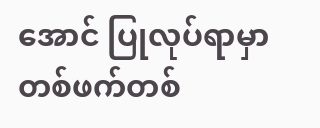အောင် ပြုလုပ်ရာမှာ တစ်ဖက်တစ်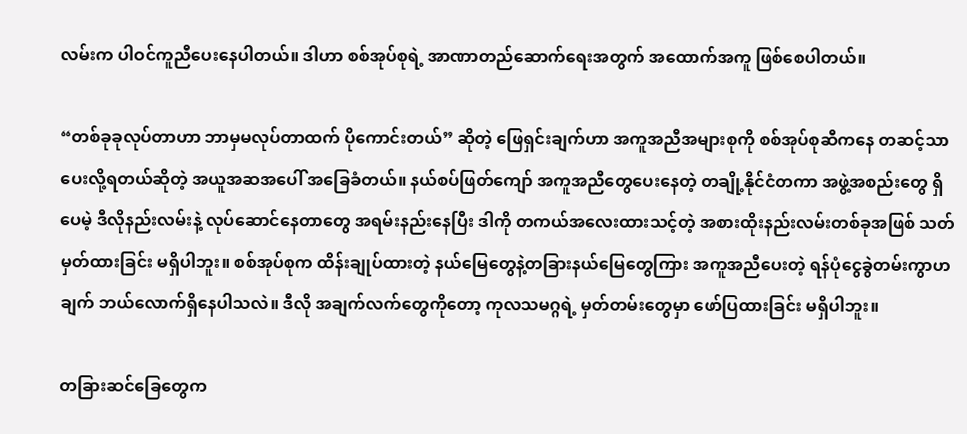လမ်းက ပါဝင်ကူညီပေးနေပါတယ်။ ဒါဟာ စစ်အုပ်စုရဲ့ အာဏာတည်ဆောက်ရေးအတွက် အထောက်အကူ ဖြစ်စေပါတယ်။

“တစ်ခုခုလုပ်တာဟာ ဘာမှမလုပ်တာထက် ပိုကောင်းတယ်” ဆိုတဲ့ ဖြေရှင်းချက်ဟာ အကူအညီအများစုကို စစ်အုပ်စုဆီကနေ တဆင့်သာ ပေးလို့ရတယ်ဆိုတဲ့ အယူအဆအပေါ် အခြေခံတယ်။ နယ်စပ်ဖြတ်ကျော် အကူအညီတွေပေးနေတဲ့ တချို့နိုင်ငံတကာ အဖွဲ့အစည်းတွေ ရှိပေမဲ့ ဒီလိုနည်းလမ်းနဲ့ လုပ်ဆောင်နေတာတွေ အရမ်းနည်းနေပြီး ဒါကို တကယ်အလေးထားသင့်တဲ့ အစားထိုးနည်းလမ်းတစ်ခုအဖြစ် သတ်မှတ်ထားခြင်း မရှိပါဘူး။ စစ်အုပ်စုက ထိန်းချုပ်ထားတဲ့ နယ်မြေတွေနဲ့တခြားနယ်မြေတွေကြား အကူအညီပေးတဲ့ ရန်ပုံငွေခွဲတမ်းကွာဟချက် ဘယ်လောက်ရှိနေပါသလဲ။ ဒီလို အချက်လက်တွေကိုတော့ ကုလသမဂ္ဂရဲ့ မှတ်တမ်းတွေမှာ ဖော်ပြထားခြင်း မရှိပါဘူး။

တခြားဆင်ခြေတွေက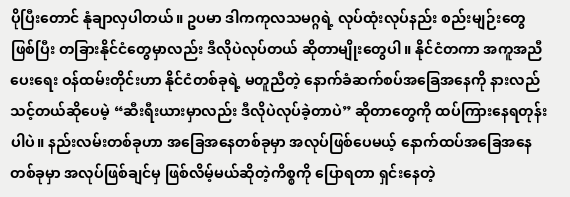ပိုပြီး‌တောင် နုံချာလှပါတယ်။ ဥပမာ ဒါကကုလသမဂ္ဂရဲ့ လုပ်ထုံးလုပ်နည်း စည်းမျဉ်းတွေဖြစ်ပြီး တခြားနိုင်ငံတွေမှာလည်း ဒီလိုပဲလုပ်တယ် ဆိုတာမျိုးတွေပါ။ နိုင်ငံတကာ အကူအညီပေးရေး ဝန်ထမ်းတိုင်းဟာ နိုင်ငံတစ်ခုရဲ့ မတူညီတဲ့ နောက်ခံဆက်စပ်အခြေအနေကို နားလည်သင့်တယ်ဆိုပေမဲ့ “ဆီးရီးယားမှာလည်း ဒီလိုပဲလုပ်ခဲ့တာပဲ” ဆိုတာတွေကို ထပ်ကြားနေရတုန်းပါပဲ။ နည်းလမ်းတစ်ခုဟာ အခြေအနေတစ်ခုမှာ အလုပ်ဖြစ်ပေမယ့် နောက်ထပ်အခြေအနေတစ်ခုမှာ အလုပ်ဖြစ်ချင်မှ ဖြစ်လိမ့်မယ်ဆိုတဲ့ကိစ္စကို ပြောရတာ ရှင်းနေတဲ့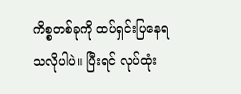ကိစ္စတစ်ခုကို ထပ်ရှင်းပြနေရ သလိုပါပဲ။ ပြီးရင် လုပ်ထုံး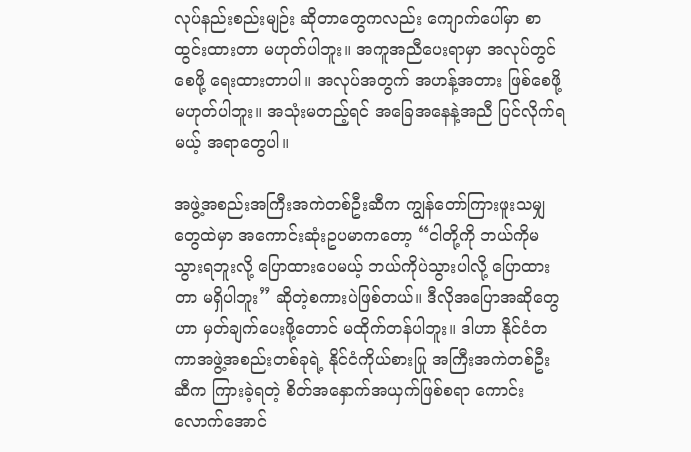လုပ်နည်းစည်းမျဉ်း ဆိုတာတွေကလည်း ကျောက်ပေါ်မှာ စာထွင်းထားတာ မဟုတ်ပါဘူး။ အကူအညီပေးရာမှာ အလုပ်တွင်စေဖို့ ရေးထားတာပါ။ အလုပ်အတွက် အဟန့်အတား ဖြစ်စေဖို့ မဟုတ်ပါဘူး။ အသုံးမတည့်ရင် အခြေအနေနဲ့အညီ ပြင်လိုက်ရမယ့် အရာတွေပါ။

အဖွဲ့အစည်းအကြီးအကဲတစ်ဦးဆီက ကျွန်တော်ကြားဖူးသမျှတွေထဲမှာ အကောင်းဆုံးဥပမာကတော့ “ငါတို့ကို ဘယ်ကိုမသွားရဘူးလို့ ပြောထားပေမယ့် ဘယ်ကိုပဲသွားပါလို့ ပြောထားတာ မရှိပါဘူး” ဆိုတဲ့စကားပဲဖြစ်တယ်။ ဒီလိုအပြောအဆိုတွေဟာ မှတ်ချက်ပေးဖို့တောင် မထိုက်တန်ပါဘူး။ ဒါဟာ နိုင်ငံတကာအဖွဲ့အစည်းတစ်ခုရဲ့ နိုင်ငံကိုယ်စားပြု အကြီးအကဲတစ်ဦးဆီက ကြားခဲ့ရတဲ့ စိတ်အနှောက်အယှက်ဖြစ်စရာ ကောင်းလောက်အောင်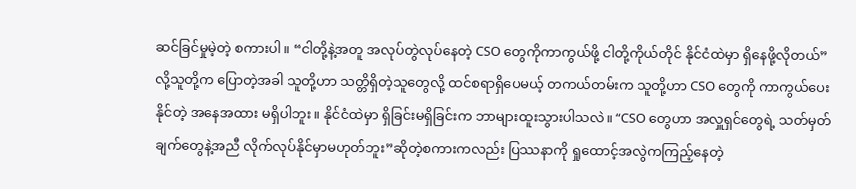ဆင်ခြင်မှုမဲ့တဲ့ စကားပါ။ “ငါတို့နဲ့အတူ အလုပ်တွဲလုပ်နေတဲ့ CSO တွေကိုကာကွယ်ဖို့ ငါတို့ကိုယ်တိုင် နိုင်ငံထဲမှာ ရှိနေဖို့လိုတယ်” လို့သူတို့က ပြောတဲ့အခါ သူတို့ဟာ သတ္တိရှိတဲ့သူတွေလို့ ထင်စရာရှိပေမယ့် တကယ်တမ်းက သူတို့ဟာ CSO တွေကို ကာကွယ်ပေးနိုင်တဲ့ အနေအထား မရှိပါဘူး။ နိုင်ငံထဲမှာ ရှိခြင်းမရှိခြင်းက ဘာများထူးသွားပါသလဲ။ “CSO တွေဟာ အလှူရှင်တွေရဲ့ သတ်မှတ်ချက်တွေနဲ့အညီ လိုက်လုပ်နိုင်မှာမဟုတ်ဘူး”ဆိုတဲ့စကားကလည်း ပြဿနာကို ရှုထောင့်အလွဲကကြည့်နေတဲ့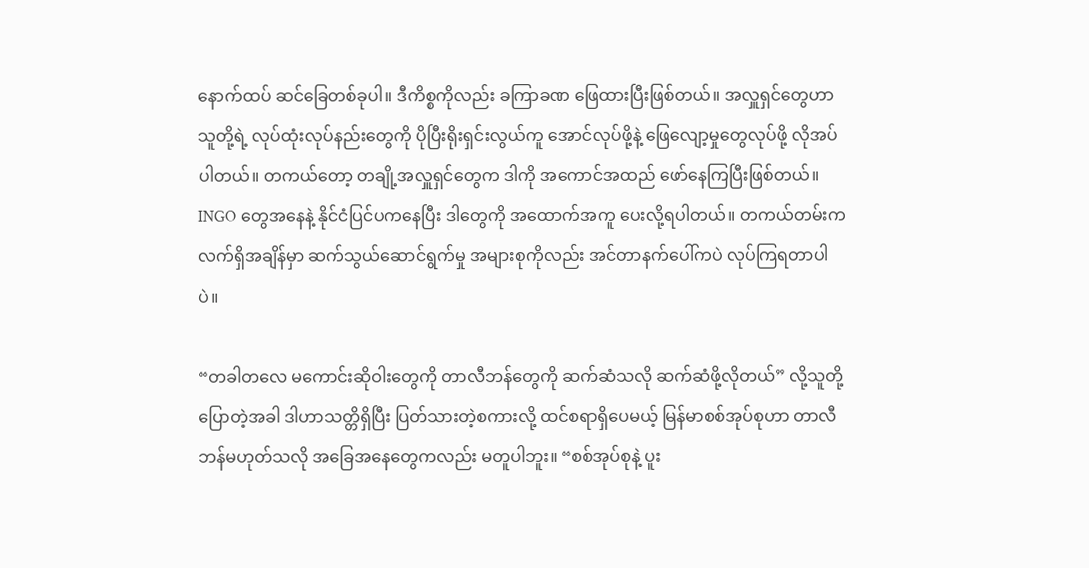နောက်ထပ် ဆင်ခြေတစ်ခုပါ။ ဒီကိစ္စကိုလည်း ခကြာခဏ ဖြေထားပြီးဖြစ်တယ်။ အလှူရှင်တွေဟာ သူတို့ရဲ့ လုပ်ထုံးလုပ်နည်းတွေကို ပိုပြီးရိုးရှင်းလွယ်ကူ အောင်လုပ်ဖို့နဲ့ ဖြေလျော့မှုတွေလုပ်ဖို့ လိုအပ်ပါတယ်။ တကယ်တော့ တချို့အလှူရှင်တွေက ဒါကို အကောင်အထည် ဖော်နေကြပြီးဖြစ်တယ်။ INGO တွေအနေနဲ့ နိုင်ငံပြင်ပကနေပြီး ဒါတွေကို အထောက်အကူ ပေးလို့ရပါတယ်။ တကယ်တမ်းက လက်ရှိအချိန်မှာ ဆက်သွယ်ဆောင်ရွက်မှု အများစုကိုလည်း အင်တာနက်ပေါ်ကပဲ လုပ်ကြရတာပါပဲ။

“တခါတလေ မကောင်းဆိုဝါးတွေကို တာလီဘန်တွေကို ဆက်ဆံသလို ဆက်ဆံဖို့လိုတယ်” လို့သူတို့ ပြောတဲ့အခါ ဒါဟာသတ္တိရှိပြီး ပြတ်သားတဲ့စကားလို့ ထင်စရာရှိပေမယ့် မြန်မာစစ်အုပ်စုဟာ တာလီဘန်မဟုတ်သလို အခြေအနေတွေကလည်း မတူပါဘူး။ “စစ်အုပ်စုနဲ့ ပူး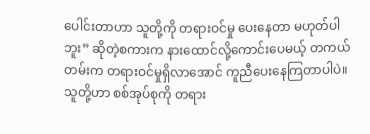ပေါင်းတာဟာ သူတို့ကို တရားဝင်မှု ပေးနေတာ မဟုတ်ပါဘူး” ဆိုတဲ့စကားက နားထောင်လို့ကောင်းပေမယ့် တကယ်တမ်းက တရားဝင်မှုရှိလာအောင် ကူညီပေးနေကြတာပါပဲ။ သူတို့ဟာ စစ်အုပ်စုကို တရား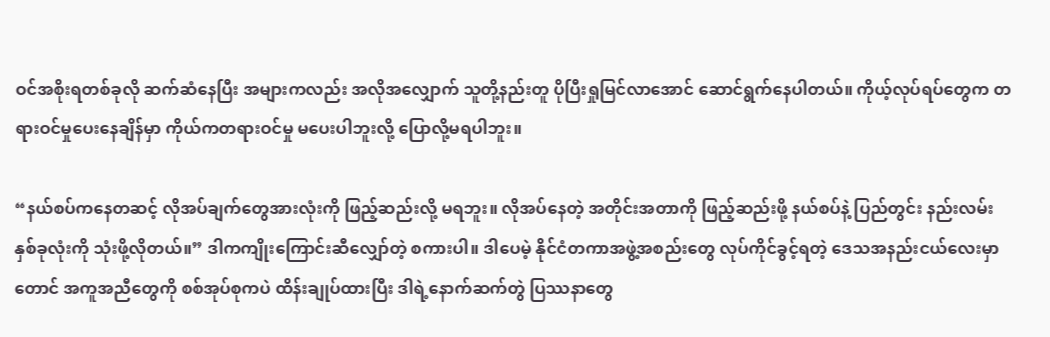ဝင်အစိုးရတစ်ခုလို ဆက်ဆံနေပြီး အများကလည်း အလိုအလျှောက် သူတို့နည်းတူ ပိုပြီးရှုမြင်လာအောင် ဆောင်ရွက်နေပါတယ်။ ကိုယ့်လုပ်ရပ်တွေက တရားဝင်မှုပေးနေချိန်မှာ ကိုယ်ကတရားဝင်မှု မပေးပါဘူးလို့ ပြောလို့မရပါဘူး။

“နယ်စပ်ကနေတဆင့် လိုအပ်ချက်တွေအားလုံးကို ဖြည့်ဆည်းလို့ မရဘူး။ လိုအပ်နေတဲ့ အတိုင်းအတာကို ဖြည့်ဆည်းဖို့ နယ်စပ်နဲ့ ပြည်တွင်း နည်းလမ်းနှစ်ခုလုံးကို သုံးဖို့လိုတယ်။” ဒါကကျိုးကြောင်းဆီလျှော်တဲ့ စကားပါ။ ဒါပေမဲ့ နိုင်ငံတကာအဖွဲ့အစည်းတွေ လုပ်ကိုင်ခွင့်ရတဲ့ ဒေသအနည်းငယ်လေးမှာတောင် အကူအညီတွေကို စစ်အုပ်စုကပဲ ထိန်းချုပ်ထားပြီး ဒါရဲ့နောက်ဆက်တွဲ ပြဿနာတွေ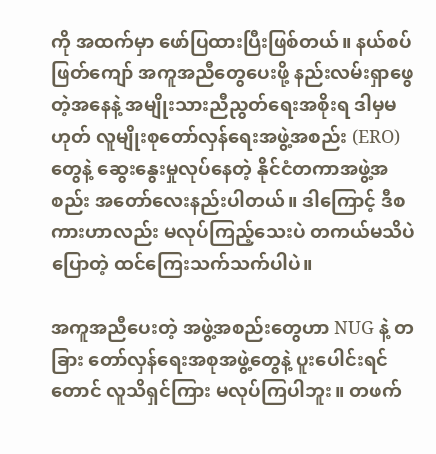ကို အထက်မှာ ဖော်ပြထားပြီးဖြစ်တယ်။ နယ်စပ်ဖြတ်ကျော် အကူအညီတွေပေးဖို့ နည်းလမ်းရှာဖွေတဲ့အနေနဲ့ အမျိုးသားညီညွတ်ရေးအစိုးရ ဒါမှမဟုတ် လူမျိုးစုတော်လှန်ရေးအဖွဲ့အစည်း (ERO) တွေနဲ့ ဆွေးနွေးမှုလုပ်နေတဲ့ နိုင်ငံတကာအဖွဲ့အစည်း အတော်လေးနည်းပါတယ်။ ဒါကြောင့် ဒီစကားဟာလည်း မလုပ်ကြည့်သေးပဲ တကယ်မသိပဲပြောတဲ့ ထင်ကြေးသက်သက်ပါပဲ။

အကူအညီပေးတဲ့ အဖွဲ့အစည်းတွေဟာ NUG နဲ့ တခြား တော်လှန်ရေးအစုအဖွဲ့တွေနဲ့ ပူးပေါင်းရင်တောင် လူသိရှင်ကြား မလုပ်ကြပါဘူး။ တဖက်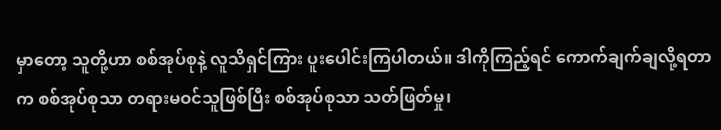မှာတော့ သူတို့ဟာ စစ်အုပ်စုနဲ့ လူသိရှင်ကြား ပူးပေါင်းကြပါတယ်။ ဒါကိုကြည့်ရင် ကောက်ချက်ချလို့ရတာက စစ်အုပ်စုသာ တရားမဝင်သူဖြစ်ပြီး စစ်အုပ်စုသာ သတ်ဖြတ်မှု၊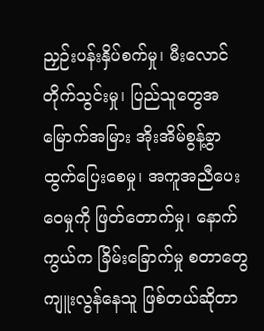ညှဉ်းပန်းနှိပ်စက်မှု၊ မီးလောင်တိုက်သွင်းမှု၊ ပြည်သူတွေအမြောက်အမြား အိုးအိမ်စွန့်ခွာထွက်ပြေးစေမှု၊ အကူအညီပေးဝေမှုကို ဖြတ်တောက်မှု၊ နောက်ကွယ်က ခြိမ်းခြောက်မှု စတာတွေကျူးလွန်နေသူ ဖြစ်တယ်ဆိုတာ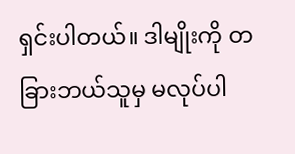ရှင်းပါတယ်။ ဒါမျိုးကို တခြားဘယ်သူမှ မလုပ်ပါ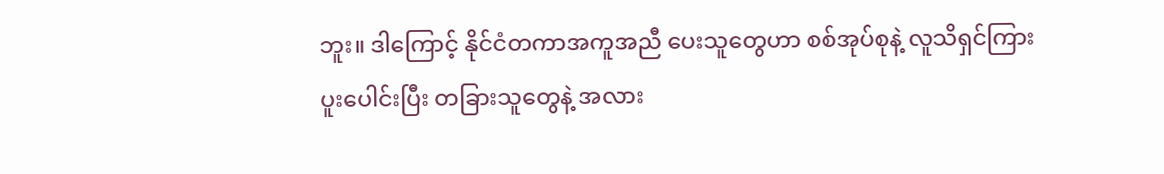ဘူး။ ဒါကြောင့် နိုင်ငံတကာအကူအညီ ပေးသူတွေဟာ စစ်အုပ်စုနဲ့ လူသိရှင်ကြား ပူးပေါင်းပြီး တခြားသူတွေနဲ့ အလား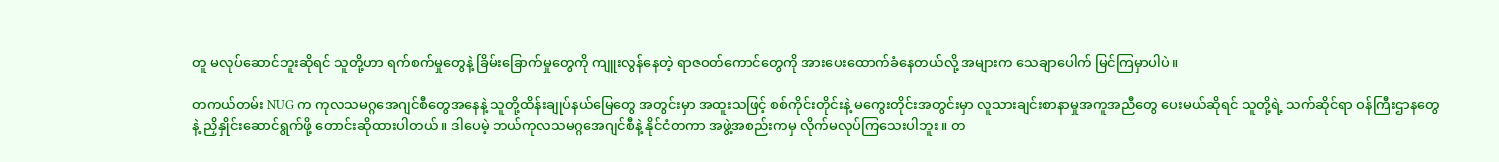တူ မလုပ်ဆောင်ဘူးဆိုရင် သူတို့ဟာ ရက်စက်မှုတွေနဲ့ ခြိမ်းခြောက်မှုတွေကို ကျူးလွန်နေတဲ့ ရာဇဝတ်ကောင်တွေကို အားပေးထောက်ခံနေတယ်လို့ အများက သေချာပေါက် မြင်ကြမှာပါပဲ။

တကယ်တမ်း NUG က ကုလသမဂ္ဂအေဂျင်စီတွေအနေနဲ့ သူတို့ထိန်းချုပ်နယ်မြေတွေ အတွင်းမှာ အထူးသဖြင့် စစ်ကိုင်းတိုင်းနဲ့ မကွေးတိုင်းအတွင်းမှာ လူသားချင်းစာနာမှုအကူအညီတွေ ပေးမယ်ဆိုရင် သူတို့ရဲ့ သက်ဆိုင်ရာ ဝန်ကြီးဌာနတွေနဲ့ ညှိနှိုင်းဆောင်ရွက်ဖို့ တောင်းဆိုထားပါတယ်။ ဒါပေမဲ့ ဘယ်ကုလသမဂ္ဂအေဂျင်စီနဲ့ နိုင်ငံတကာ အဖွဲ့အစည်းကမှ လိုက်မလုပ်ကြသေးပါဘူး။ တ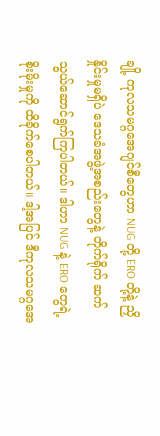ချို့ ကုလသမဂ္ဂအေဂျင်စီတွေဟာ NUG တို့ ERO တို့နဲ့ ညှိနှိုင်းမှုမရှိပဲ ဒေသခံအဖွဲ့အစည်းတွေနဲ့ တိုက်ရိုက် ဆက်သွယ်ဆောင်ရွက်ကြပါတယ်။ ဒါဟာ NUG နဲ့ ERO တွေရဲ့ စိုးမိုးမှုကို ထိခိုက်စေပါတယ်။ ဒါ့အပြင် ဒီကုလသမဂ္ဂအေ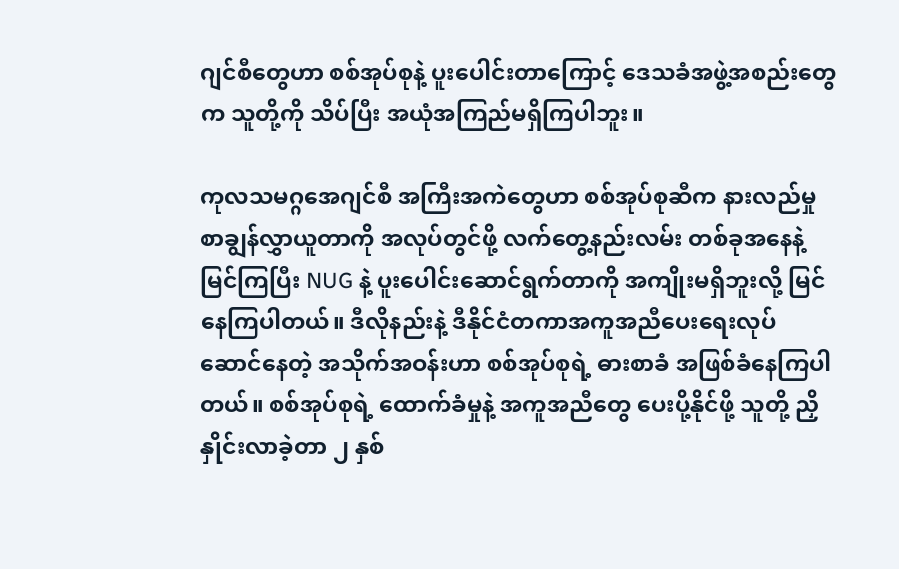ဂျင်စီတွေဟာ စစ်အုပ်စုနဲ့ ပူးပေါင်းတာကြောင့် ဒေသခံအဖွဲ့အစည်းတွေက သူတို့ကို သိပ်ပြီး အယုံအကြည်မရှိကြပါဘူး။

ကုလသမဂ္ဂအေဂျင်စီ အကြီးအကဲတွေဟာ စစ်အုပ်စုဆီက နားလည်မှုစာချွန်လွှာယူတာကို အလုပ်တွင်ဖို့ လက်တွေ့နည်းလမ်း တစ်ခုအနေနဲ့ မြင်ကြပြီး NUG နဲ့ ပူးပေါင်းဆောင်ရွက်တာကို အကျိုးမရှိဘူးလို့ မြင်နေကြပါတယ်။ ဒီလိုနည်းနဲ့ ဒီနိုင်ငံတကာအကူအညီပေးရေးလုပ်ဆောင်နေတဲ့ အသိုက်အဝန်းဟာ စစ်အုပ်စုရဲ့ ဓားစာခံ အဖြစ်ခံနေကြပါတယ်။ စစ်အုပ်စုရဲ့ ထောက်ခံမှုနဲ့ အကူအညီတွေ ပေးပို့နိုင်ဖို့ သူတို့ ညှိနှိုင်းလာခဲ့တာ ၂ နှစ်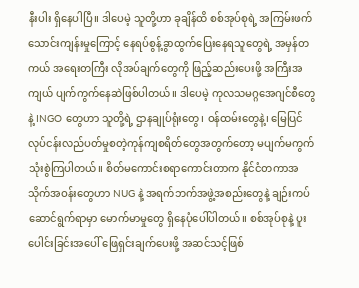နီးပါး ရှိနေပါပြီ။ ဒါပေမဲ့ သူတို့ဟာ ခုချိန်ထိ စစ်အုပ်စုရဲ့ အကြမ်းဖက်သောင်းကျန်းမှုကြောင့် နေရပ်စွန့်ခွာထွက်ပြေးနေရသူတွေရဲ့ အမှန်တကယ် အရေးတကြီး လိုအပ်ချက်တွေကို ဖြည့်ဆည်းပေးဖို့ အကြီးအကျယ် ပျက်ကွက်နေဆဲဖြစ်ပါတယ်။ ဒါပေမဲ့ ကုလသမဂ္ဂအေဂျင်စီတွေနဲ့ INGO တွေဟာ သူတို့ရဲ့ ဌာနချုပ်ရုံးတွေ၊ ဝန်ထမ်းတွေနဲ့၊ မြေပြင်လုပ်ငန်းလည်ပတ်မှုစတဲ့ကုန်ကျစရိတ်တွေအတွက်တော့ မပျက်မကွက် သုံးစွဲကြပါတယ်။ စိတ်မကောင်းစရာကောင်းတာက နိုင်ငံတကာအသိုက်အဝန်းတွေဟာ NUG နဲ့ အရက်ဘက်အဖွဲ့အစည်းတွေနဲ့ ချဉ်းကပ်ဆောင်ရွက်ရာမှာ မောက်မာမှုတွေ ရှိနေပုံပေါ်ပါတယ်။ စစ်အုပ်စုနဲ့ ပူးပေါင်းခြင်းအပေါ် ဖြေရှင်းချက်ပေးဖို့ အဆင်သင့်ဖြစ်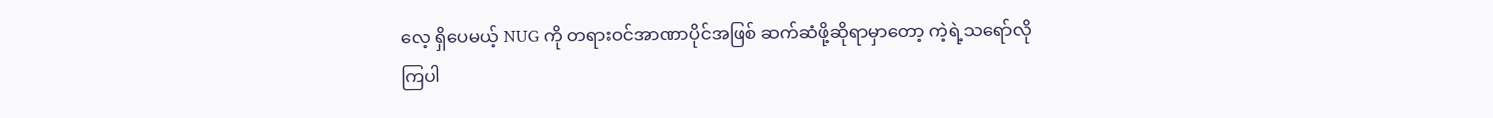လေ့ ရှိပေမယ့် NUG ကို တရားဝင်အာဏာပိုင်အဖြစ် ဆက်ဆံဖို့ဆိုရာမှာတော့ ကဲ့ရဲ့သရော်လိုကြပါ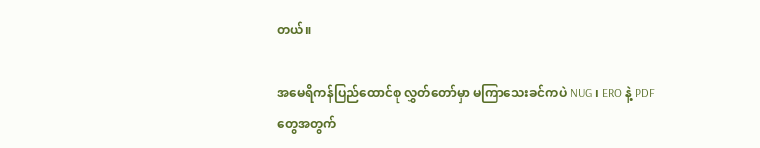တယ်။

အမေရိကန်ပြည်ထောင်စု လွှတ်တော်မှာ မကြာသေးခင်ကပဲ NUG ၊ ERO နဲ့ PDF တွေအတွက်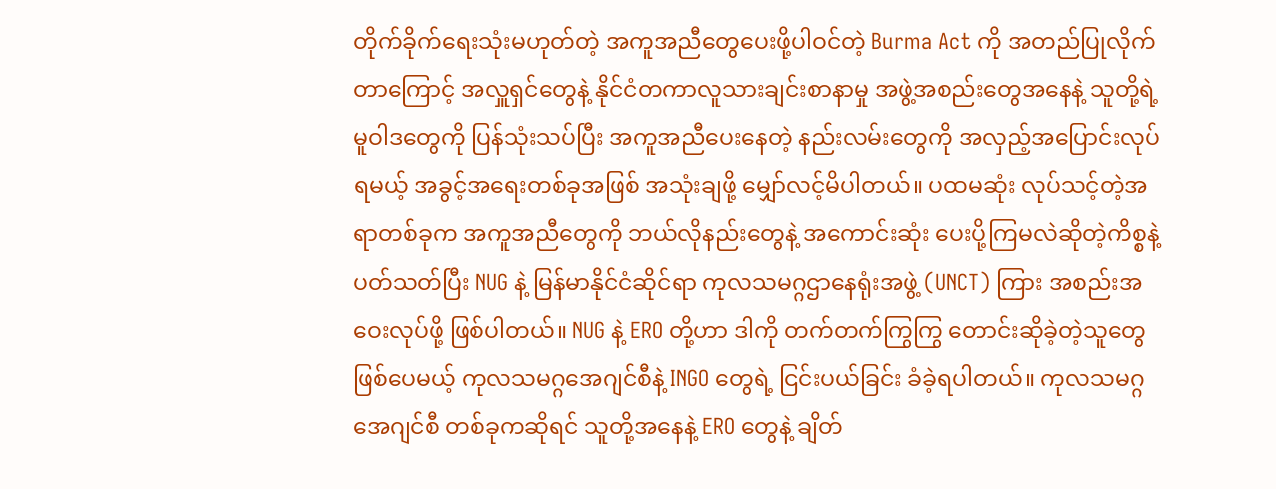တိုက်ခိုက်ရေးသုံးမဟုတ်တဲ့ အကူအညီတွေပေးဖို့ပါဝင်တဲ့ Burma Act ကို အတည်ပြုလိုက်တာကြောင့် အလှူရှင်တွေနဲ့ နိုင်ငံတကာလူသားချင်းစာနာမှု အဖွဲ့အစည်းတွေအနေနဲ့ သူတို့ရဲ့ မူဝါဒတွေကို ပြန်သုံးသပ်ပြီး အကူအညီပေးနေတဲ့ နည်းလမ်းတွေကို အလှည့်အပြောင်းလုပ်ရမယ့် အခွင့်အရေးတစ်ခုအဖြစ် အသုံးချဖို့ မျှော်လင့်မိပါတယ်။ ပထမဆုံး လုပ်သင့်တဲ့အရာတစ်ခုက အကူအညီတွေကို ဘယ်လိုနည်းတွေနဲ့ အကောင်းဆုံး ပေးပို့ကြမလဲဆိုတဲ့ကိစ္စနဲ့ ပတ်သတ်ပြီး NUG နဲ့ မြန်မာနိုင်ငံဆိုင်ရာ ကုလသမဂ္ဂဌာနေရုံးအဖွဲ့ (UNCT) ကြား အစည်းအဝေးလုပ်ဖို့ ဖြစ်ပါတယ်။ NUG နဲ့ ERO တို့ဟာ ဒါကို တက်တက်ကြွကြွ တောင်းဆိုခဲ့တဲ့သူတွေဖြစ်ပေမယ့် ကုလသမဂ္ဂအေဂျင်စီနဲ့ INGO တွေရဲ့ ငြင်းပယ်ခြင်း ခံခဲ့ရပါတယ်။ ကုလသမဂ္ဂအေဂျင်စီ တစ်ခုကဆိုရင် သူတို့အနေနဲ့ ERO တွေနဲ့ ချိတ်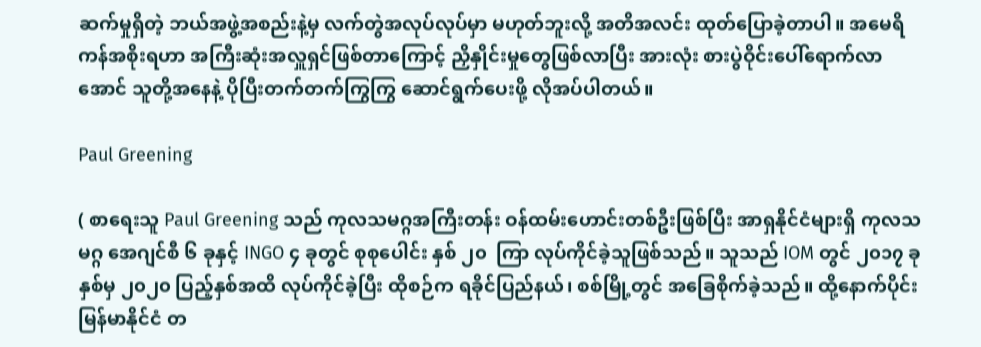ဆက်မှုရှိတဲ့ ဘယ်အဖွဲ့အစည်းနဲ့မှ လက်တွဲအလုပ်လုပ်မှာ မဟုတ်ဘူးလို့ အတိအလင်း ထုတ်ပြောခဲ့တာပါ။ အမေရိကန်အစိုးရဟာ အကြီးဆုံးအလှူရှင်ဖြစ်တာကြောင့် ညှိနှိုင်းမှုတွေဖြစ်လာပြီး အားလုံး စားပွဲဝိုင်းပေါ်ရောက်လာအောင် သူတို့အနေနဲ့ ပိုပြီးတက်တက်ကြွကြွ ဆောင်ရွက်ပေးဖို့ လိုအပ်ပါတယ်။

Paul Greening

( စာရေးသူ Paul Greening သည် ကုလသမဂ္ဂအကြီးတန်း ဝန်ထမ်းဟောင်းတစ်ဦးဖြစ်ပြီး အာရှနိုင်ငံများရှိ ကုလသမဂ္ဂ အေဂျင်စီ ၆ ခုနှင့် INGO ၄ ခုတွင် စုစုပေါင်း နှစ် ၂၀  ကြာ လုပ်ကိုင်ခဲ့သူဖြစ်သည်။ သူသည် IOM တွင် ၂၀၁၇ ခုနှစ်မှ ၂၀၂၀ ပြည့်နှစ်အထိ လုပ်ကိုင်ခဲ့ပြီး ထိုစဉ်က ရခိုင်ပြည်နယ်၊ စစ်မြို့တွင် အခြေစိုက်ခဲ့သည်။ ထို့နောက်ပိုင်း မြန်မာနိုင်ငံ တ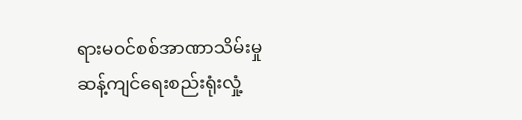ရားမဝင်စစ်အာဏာသိမ်းမှု ဆန့်ကျင်ရေးစည်းရုံးလှုံ့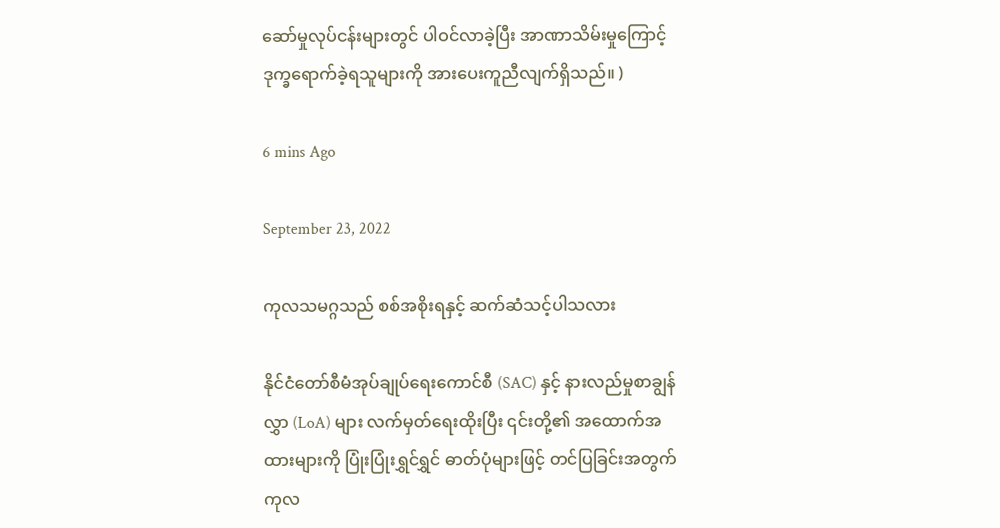ဆော်မှုလုပ်ငန်းများတွင် ပါဝင်လာခဲ့ပြီး အာဏာသိမ်းမှုကြောင့် ဒုက္ခရောက်ခဲ့ရသူများကို အားပေးကူညီလျက်ရှိသည်။ )

6 mins Ago

September 23, 2022

ကုလသမဂ္ဂသည် စစ်အစိုးရနှင့် ဆက်ဆံသင့်ပါသလား

နိုင်ငံတော်စီမံအုပ်ချုပ်ရေးကောင်စီ (SAC) နှင့် နားလည်မှုစာချွန်လွှာ (LoA) များ လက်မှတ်ရေးထိုးပြီး ၎င်းတို့၏ အထောက်အထားများကို ပြုံးပြုံးရွှင်ရွှင် ဓာတ်ပုံများဖြင့် တင်ပြခြင်းအတွက် ကုလ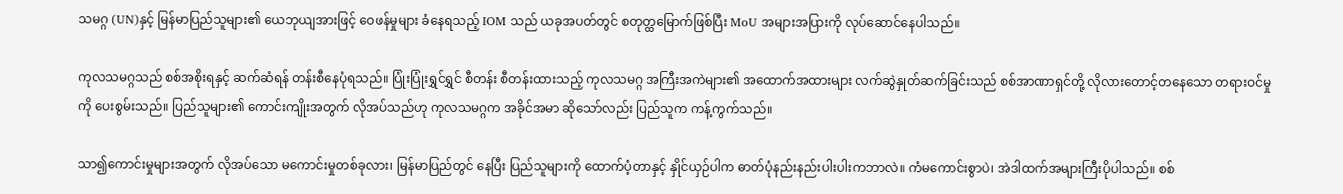သမဂ္ဂ (UN)နှင့် မြန်မာပြည်သူများ၏ ယေဘုယျအားဖြင့် ဝေဖန်မှုများ ခံနေရသည့် IOM သည် ယခုအပတ်တွင် စတုတ္ထမြောက်ဖြစ်ပြီး MoU အများအပြားကို လုပ်ဆောင်နေပါသည်။

ကုလသမဂ္ဂသည် စစ်အစိုးရနှင့် ဆက်ဆံရန် တန်းစီနေပုံရသည်။ ပြုံးပြုံးရွှင်ရွှင် စီတန်း စီတန်းထားသည့် ကုလသမဂ္ဂ အကြီးအကဲများ၏ အထောက်အထားများ လက်ဆွဲနှုတ်ဆက်ခြင်းသည် စစ်အာဏာရှင်တို့ လိုလားတောင့်တနေသော တရားဝင်မှုကို ပေးစွမ်းသည်။ ပြည်သူများ၏ ကောင်းကျိုးအတွက် လိုအပ်သည်ဟု ကုလသမဂ္ဂက အခိုင်အမာ ဆိုသော်လည်း ပြည်သူက ကန့်ကွက်သည်။

သာ၍ကောင်းမှုများအတွက် လိုအပ်သော မကောင်းမှုတစ်ခုလား၊ မြန်မာပြည်တွင် နေပြီး ပြည်သူများကို ထောက်ပံ့တာနှင့် နှိုင်ယှဉ်ပါက ဓာတ်ပုံနည်းနည်းပါးပါးကဘာလဲ။ ကံမကောင်းစွာပဲ၊ အဲဒါထက်အများကြီးပိုပါသည်။ စစ်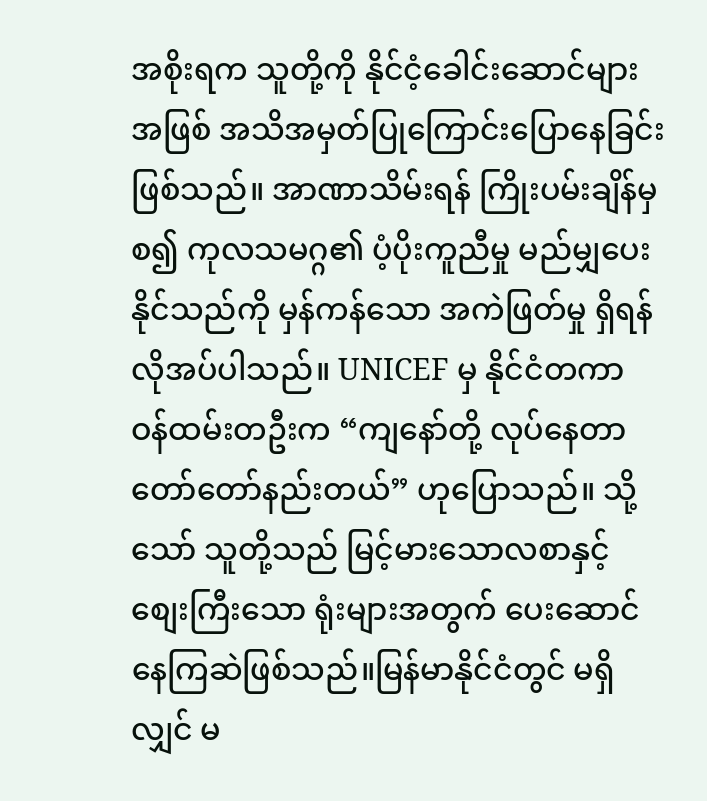အစိုးရက သူတို့ကို နိုင်ငံ့ခေါင်းဆောင်များအဖြစ် အသိအမှတ်ပြုကြောင်းပြောနေခြင်း ဖြစ်သည်။ အာဏာသိမ်းရန် ကြိုးပမ်းချိန်မှစ၍ ကုလသမဂ္ဂ၏ ပံ့ပိုးကူညီမှု မည်မျှပေးနိုင်သည်ကို မှန်ကန်သော အကဲဖြတ်မှု ရှိရန် လိုအပ်ပါသည်။ UNICEF မှ နိုင်ငံတကာ ဝန်ထမ်းတဦးက “ကျနော်တို့ လုပ်နေတာ တော်တော်နည်းတယ်” ဟုပြောသည်။ သို့သော် သူတို့သည် မြင့်မားသောလစာနှင့် စျေးကြီးသော ရုံးများအတွက် ပေးဆောင်နေကြဆဲဖြစ်သည်။မြန်မာနိုင်ငံတွင် မရှိလျှင် မ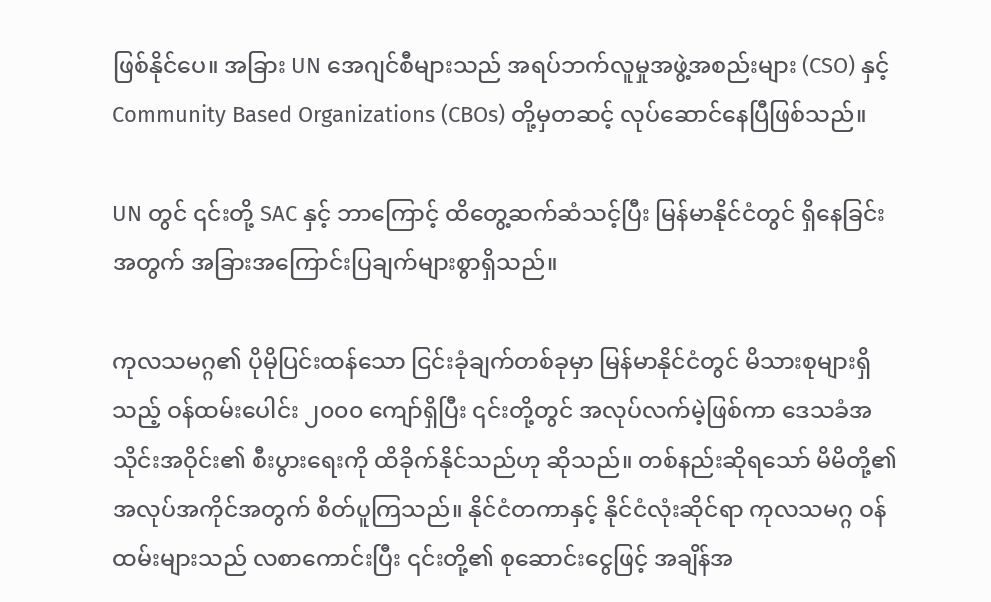ဖြစ်နိုင်ပေ။ အခြား UN အေဂျင်စီများသည် အရပ်ဘက်လူမှုအဖွဲ့အစည်းများ (CSO) နှင့် Community Based Organizations (CBOs) တို့မှတဆင့် လုပ်ဆောင်နေပြီဖြစ်သည်။

UN တွင် ၎င်းတို့ SAC နှင့် ဘာကြောင့် ထိတွေ့ဆက်ဆံသင့်ပြီး မြန်မာနိုင်ငံတွင် ရှိနေခြင်းအတွက် အခြားအကြောင်းပြချက်များစွာရှိသည်။

ကုလသမဂ္ဂ၏ ပိုမိုပြင်းထန်သော ငြင်းခုံချက်တစ်ခုမှာ မြန်မာနိုင်ငံတွင် မိသားစုများရှိသည့် ဝန်ထမ်းပေါင်း ၂၀၀၀ ကျော်ရှိပြီး ၎င်းတို့တွင် အလုပ်လက်မဲ့ဖြစ်ကာ ဒေသခံအသိုင်းအဝိုင်း၏ စီးပွားရေးကို ထိခိုက်နိုင်သည်ဟု ဆိုသည်။ တစ်နည်းဆိုရသော် မိမိတို့၏ အလုပ်အကိုင်အတွက် စိတ်ပူကြသည်။ နိုင်ငံတကာနှင့် နိုင်ငံလုံးဆိုင်ရာ ကုလသမဂ္ဂ ဝန်ထမ်းများသည် လစာကောင်းပြီး ၎င်းတို့၏ စုဆောင်းငွေဖြင့် အချိန်အ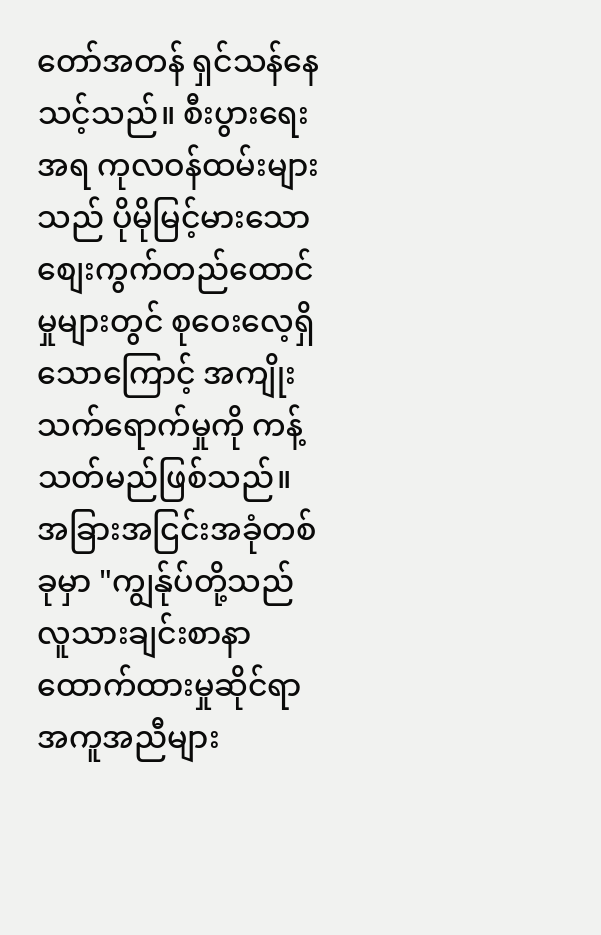တော်အတန် ရှင်သန်နေသင့်သည်။ စီးပွားရေးအရ ကုလဝန်ထမ်းများသည် ပိုမိုမြင့်မားသော စျေးကွက်တည်ထောင်မှုများတွင် စုဝေးလေ့ရှိသောကြောင့် အကျိုးသက်ရောက်မှုကို ကန့်သတ်မည်ဖြစ်သည်။ အခြားအငြင်းအခုံတစ်ခုမှာ "ကျွန်ုပ်တို့သည် လူသားချင်းစာနာထောက်ထားမှုဆိုင်ရာအကူအညီများ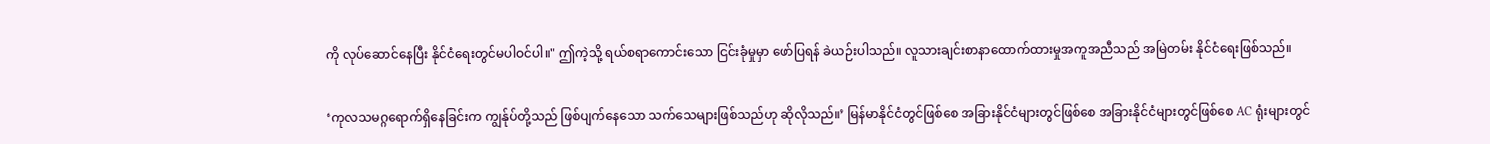ကို လုပ်ဆောင်နေပြီး နိုင်ငံရေးတွင်မပါဝင်ပါ။" ဤကဲ့သို့ ရယ်စရာကောင်းသော ငြင်းခုံမှုမှာ ဖော်ပြရန် ခဲယဉ်းပါသည်။ လူသားချင်းစာနာထောက်ထားမှုအကူအညီသည် အမြဲတမ်း နိုင်ငံရေးဖြစ်သည်။

‘ကုလသမဂ္ဂရောက်ရှိနေခြင်းက ကျွန်ုပ်တို့သည် ဖြစ်ပျက်နေသော သက်သေများဖြစ်သည်ဟု ဆိုလိုသည်။’ မြန်မာနိုင်ငံတွင်ဖြစ်စေ အခြားနိုင်ငံများတွင်ဖြစ်စေ အခြားနိုင်ငံများတွင်ဖြစ်စေ AC ရုံးများတွင်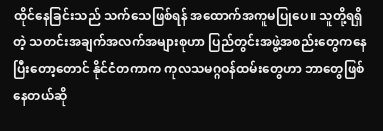ထိုင်နေခြင်းသည် သက်သေဖြစ်ရန် အထောက်အကူမပြုပေ။ သူတို့ရရှိတဲ့ သတင်းအချက်အလက်အများစုဟာ ပြည်တွင်းအဖွဲ့အစည်းတွေကနေပြီးတော့တောင် နိုင်ငံတကာက ကုလသမဂ္ဂဝန်ထမ်းတွေဟာ ဘာတွေဖြစ်နေတယ်ဆို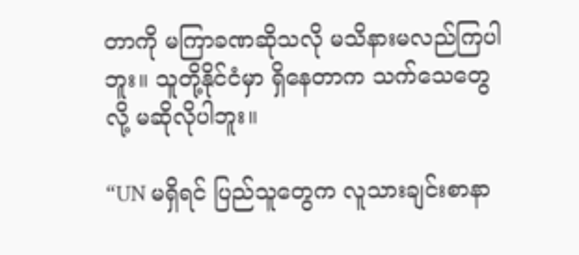တာကို မကြာခဏဆိုသလို မသိနားမလည်ကြပါဘူး။ သူတို့နိုင်ငံမှာ ရှိနေတာက သက်သေတွေလို့ မဆိုလိုပါဘူး။

“UN မရှိရင် ပြည်သူတွေက လူသားချင်းစာနာ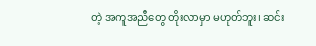တဲ့ အကူအညီတွေ တိုးလာမှာ မဟုတ်ဘူး၊ ဆင်း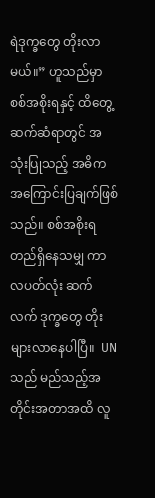ရဲဒုက္ခတွေ တိုးလာမယ်။” ဟူသည်မှာ စစ်အစိုးရနှင့် ထိတွေ့ဆက်ဆံရာတွင် အသုံးပြုသည့် အဓိက အကြောင်းပြချက်ဖြစ်သည်။ စစ်အစိုးရ တည်ရှိနေသမျှ ကာလပတ်လုံး ဆက်လက် ဒုက္ခတွေ တိုးများလာနေပါပြီ။  UN သည် မည်သည့်အတိုင်းအတာအထိ လူ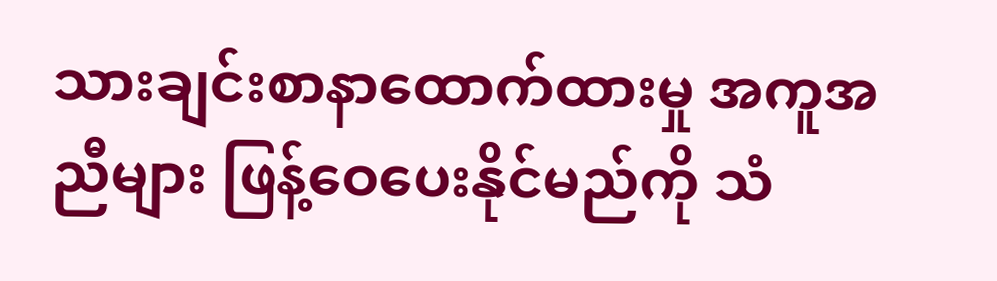သားချင်းစာနာထောက်ထားမှု အကူအညီများ ဖြန့်ဝေပေးနိုင်မည်ကို သံ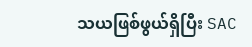သယဖြစ်ဖွယ်ရှိပြီး SAC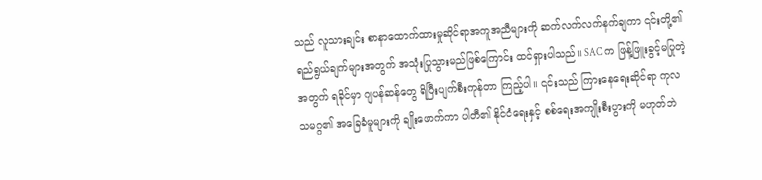သည် လူသားချင်း စာနာထောက်ထားမှုဆိုင်ရာအကူအညီများကို ဆက်လက်လက်နက်ချကာ ၎င်းတို့၏ ရည်ရွယ်ချက်များအတွက် အသုံးပြုသွားမည်ဖြစ်ကြောင်း ထင်ရှားပါသည်။ SAC က ဖြန့်ဖြူးခွင့်မပြုတဲ့အတွက် ရခိုင်မှာ ဂျပန်ဆန်တွေ ရိပြီးပျက်စီးကုန်တာ ကြည့်ပါ။ ၎င်းသည် ကြားနေရေးဆိုင်ရာ ကုလသမဂ္ဂ၏ အခြေခံမူများကို ချိုးဖောက်ကာ ပါတီ၏ နိုင်ငံရေးနှင့် စစ်ရေးအကျိုးစီးပွားကို မဟုတ်ဘဲ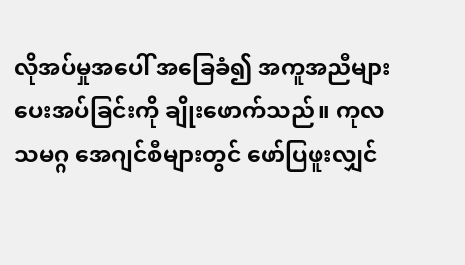လိုအပ်မှုအပေါ် အခြေခံ၍ အကူအညီများ ပေးအပ်ခြင်းကို ချိုးဖောက်သည်။ ကုလသမဂ္ဂ အေဂျင်စီများတွင် ဖော်ပြဖူးလျှင်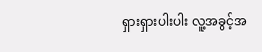ရှားရှားပါးပါး လူ့အခွင့်အ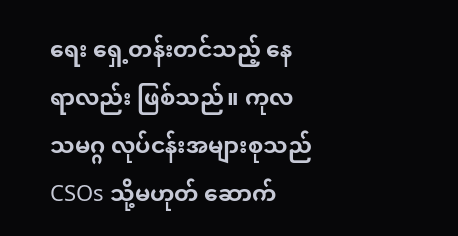ရေး ရှေ့တန်းတင်သည့် နေရာလည်း ဖြစ်သည်။ ကုလသမဂ္ဂ လုပ်ငန်းအများစုသည် CSOs သို့မဟုတ် ဆောက်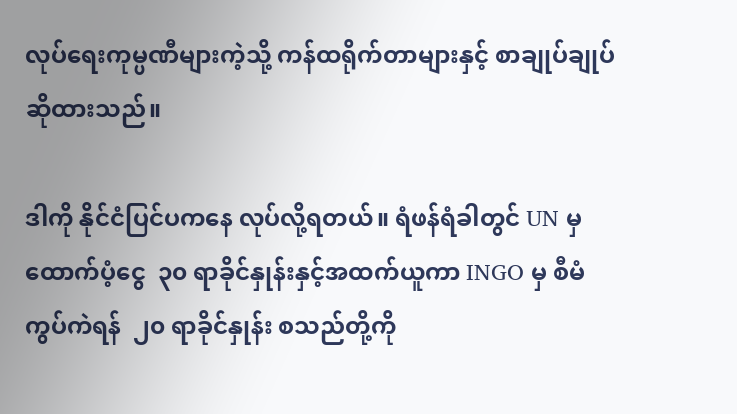လုပ်ရေးကုမ္ပဏီများကဲ့သို့ ကန်ထရိုက်တာများနှင့် စာချုပ်ချုပ်ဆိုထားသည်။

ဒါကို နိုင်ငံပြင်ပကနေ လုပ်လို့ရတယ်။ ရံဖန်ရံခါတွင် UN မှ ထောက်ပံ့ငွေ  ၃၀ ရာခိုင်နှုန်းနှင့်အထက်ယူကာ INGO မှ စီမံကွပ်ကဲရန်  ၂၀ ရာခိုင်နှုန်း စသည်တို့ကို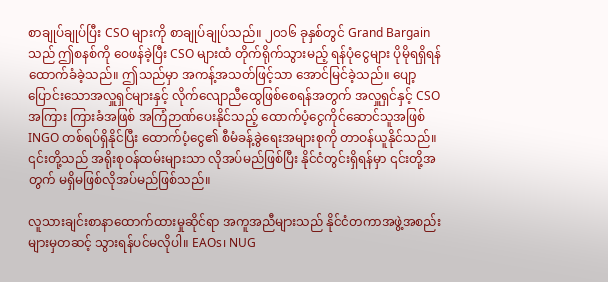စာချုပ်ချုပ်ပြီး CSO များကို စာချုပ်ချုပ်သည်။ ၂၀၁၆ ခုနှစ်တွင် Grand Bargain သည် ဤစနစ်ကို ဝေဖန်ခဲ့ပြီး CSO များထံ တိုက်ရိုက်သွားမည့် ရန်ပုံငွေများ ပိုမိုရရှိရန် ထောက်ခံခဲ့သည်။ ဤသည်မှာ အကန့်အသတ်ဖြင့်သာ အောင်မြင်ခဲ့သည်။ ပျော့ပြောင်းသောအလှူရှင်များနှင့် လိုက်လျောညီထွေဖြစ်စေရန်အတွက် အလှူရှင်နှင့် CSO အကြား ကြားခံအဖြစ် အကြံဉာဏ်ပေးနိုင်သည့် ထောက်ပံ့ငွေကိုင်ဆောင်သူအဖြစ် INGO တစ်ရပ်ရှိနိုင်ပြီး ထောက်ပံ့ငွေ၏ စီမံခန့်ခွဲရေးအများစုကို တာဝန်ယူနိုင်သည်။ ၎င်းတို့သည် အရိုးစုဝန်ထမ်းများသာ လိုအပ်မည်ဖြစ်ပြီး နိုင်ငံတွင်းရှိရန်မှာ ၎င်းတို့အတွက် မရှိမဖြစ်လိုအပ်မည်ဖြစ်သည်။

လူသားချင်းစာနာထောက်ထားမှုဆိုင်ရာ အကူအညီများသည် နိုင်ငံတကာအဖွဲ့အစည်းများမှတဆင့် သွားရန်ပင်မလိုပါ။ EAOs၊ NUG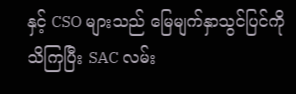နှင့် CSO များသည် မြေမျက်နှာသွင်ပြင်ကို သိကြပြီး SAC လမ်း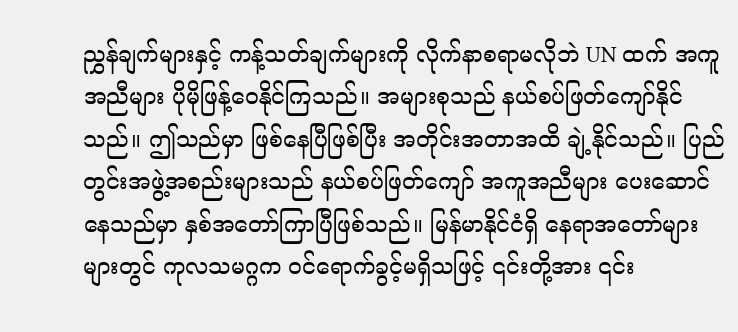ညွှန်ချက်များနှင့် ကန့်သတ်ချက်များကို လိုက်နာစရာမလိုဘဲ UN ထက် အကူအညီများ ပိုမိုဖြန့်ဝေနိုင်ကြသည်။ အများစုသည် နယ်စပ်ဖြတ်ကျော်နိုင်သည်။ ဤသည်မှာ ဖြစ်နေပြီဖြစ်ပြီး အတိုင်းအတာအထိ ချဲ့နိုင်သည်။ ပြည်တွင်းအဖွဲ့အစည်းများသည် နယ်စပ်ဖြတ်ကျော် အကူအညီများ ပေးဆောင်နေသည်မှာ နှစ်အတော်ကြာပြီဖြစ်သည်။ မြန်မာနိုင်ငံရှိ နေရာအတော်များများတွင် ကုလသမဂ္ဂက ဝင်ရောက်ခွင့်မရှိသဖြင့် ၎င်းတို့အား ၎င်း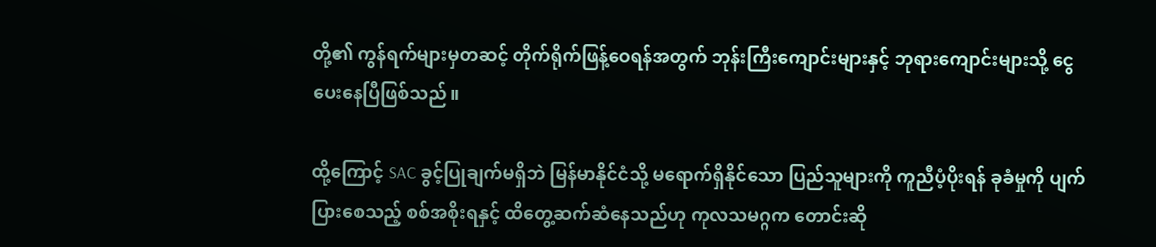တို့၏ ကွန်ရက်များမှတဆင့် တိုက်ရိုက်ဖြန့်ဝေရန်အတွက် ဘုန်းကြီးကျောင်းများနှင့် ဘုရားကျောင်းများသို့ ငွေပေးနေပြီဖြစ်သည်။

ထို့ကြောင့် SAC ခွင့်ပြုချက်မရှိဘဲ မြန်မာနိုင်ငံသို့ မရောက်ရှိနိုင်သော ပြည်သူများကို ကူညီပံ့ပိုးရန် ခုခံမှုကို ပျက်ပြားစေသည့် စစ်အစိုးရနှင့် ထိတွေ့ဆက်ဆံနေသည်ဟု ကုလသမဂ္ဂက တောင်းဆို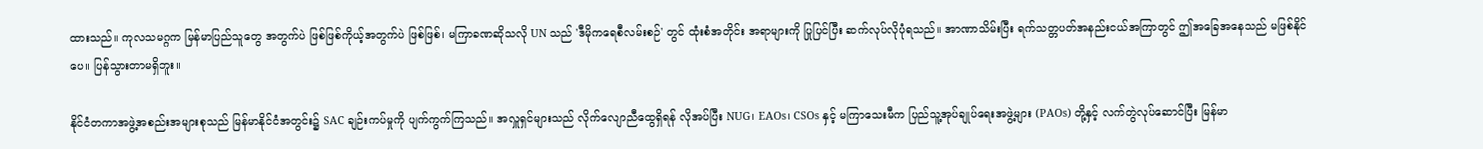ထားသည်။ ကုလသမဂ္ဂက မြန်မာပြည်သူတွေ အတွက်ပဲ ဖြစ်ဖြစ်ကိုယ့်အတွက်ပဲ ဖြစ်ဖြစ်၊ မကြာခဏဆိုသလို UN သည် 'ဒီမိုကရေစီလမ်းစဉ်' တွင် ထုံးစံအတိုင်း အရာများကို ပြုပြင်ပြီး ဆက်လုပ်လိုပုံရသည်။ အာဏာသိမ်းပြီး ရက်သတ္တပတ်အနည်းငယ်အကြာတွင် ဤအခြေအနေသည် မဖြစ်နိုင်ပေ။ ပြန်သွားတာမရှိဘူး။

နိုင်ငံတကာအဖွဲ့အစည်းအများစုသည် မြန်မာနိုင်ငံအတွင်း၌ SAC ချဉ်းကပ်မှုကို ပျက်ကွက်ကြသည်။ အလှူရှင်များသည် လိုက်လျောညီထွေရှိရန် လိုအပ်ပြီး NUG၊ EAOs၊ CSOs နှင့် မကြာသေးမီက ပြည်သူ့အုပ်ချုပ်ရေးအဖွဲ့များ (PAOs) တို့နှင့် လက်တွဲလုပ်ဆောင်ပြီး မြန်မာ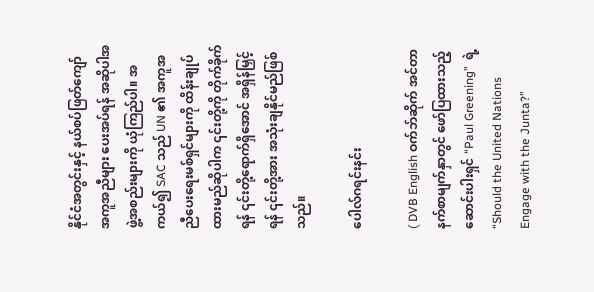နိုင်ငံအတွင်းနှင့် နယ်စပ်ဖြတ်ကျော် အကူအညီများ ပေးအပ်ရန် အဆိုပါအဖွဲ့အစည်းများကို ယုံကြည်ပါ။ အကယ်၍ SAC သည် UN ၏ အကူအညီပေးရေးမစ်ရှင်များကို ထိန်းချုပ်ထားမည်ဆိုပါက ၎င်းတို့ကို တိုက်ခိုက်ရန် ၎င်းတို့ရောက်ရှိအောင် အရှိန်မြှင့်ရန် ၎င်းတို့အား အသုံးချနိုင်မည်ဖြစ်သည်။

ပေါလ်ဂရင်းနင်း

( DVB English ဝက်ဘ်ဆိုက် အင်တာနက်စာမျက်နှာတွင် ဖော်ပြထားသည့် ဆောင်းပါးရှင် “Paul Greening”  ရဲ့   “Should the United Nations Engage with the Junta?”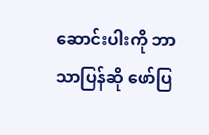ဆောင်းပါးကို ဘာသာပြန်ဆို ဖော်ပြ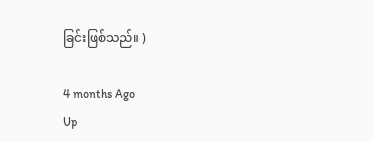ခြင်းဖြစ်သည်။ )

4 months Ago
Up